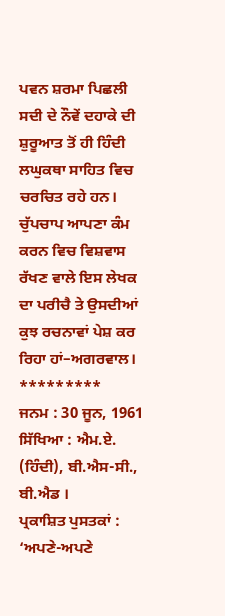ਪਵਨ ਸ਼ਰਮਾ ਪਿਛਲੀ ਸਦੀ ਦੇ ਨੌਵੇਂ ਦਹਾਕੇ ਦੀ ਸ਼ੁਰੂਆਤ ਤੋਂ ਹੀ ਹਿੰਦੀ ਲਘੁਕਥਾ ਸਾਹਿਤ ਵਿਚ ਚਰਚਿਤ ਰਹੇ ਹਨ। ਚੁੱਪਚਾਪ ਆਪਣਾ ਕੰਮ ਕਰਨ ਵਿਚ ਵਿਸ਼ਵਾਸ ਰੱਖਣ ਵਾਲੇ ਇਸ ਲੇਖਕ ਦਾ ਪਰੀਚੈ ਤੇ ਉਸਦੀਆਂ ਕੁਝ ਰਚਨਾਵਾਂ ਪੇਸ਼ ਕਰ ਰਿਹਾ ਹਾਂ–ਅਗਰਵਾਲ।
*********
ਜਨਮ : 30 ਜੂਨ, 1961
ਸਿੱਖਿਆ : ਐਮ.ਏ. (ਹਿੰਦੀ), ਬੀ.ਐਸ-ਸੀ., ਬੀ.ਐਡ ।
ਪ੍ਰਕਾਸ਼ਿਤ ਪੁਸਤਕਾਂ : ‘ਅਪਣੇ-ਅਪਣੇ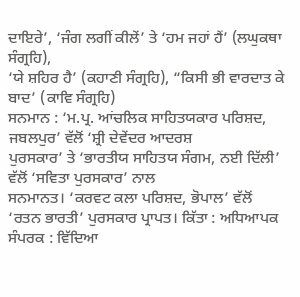ਦਾਇਰੇ’, ‘ਜੰਗ ਲਗੀਂ ਕੀਲੇਂ’ ਤੇ ‘ਹਮ ਜਹਾਂ ਹੈਂ’ (ਲਘੁਕਥਾ ਸੰਗ੍ਰਹਿ),
‘ਯੇ ਸ਼ਹਿਰ ਹੈ’ (ਕਹਾਣੀ ਸੰਗ੍ਰਹਿ), “ਕਿਸੀ ਭੀ ਵਾਰਦਾਤ ਕੇ ਬਾਦ’ (ਕਾਵਿ ਸੰਗ੍ਰਹਿ)
ਸਨਮਾਨ : ‘ਮ.ਪ੍ਰ. ਆਂਚਲਿਕ ਸਾਹਿਤਯਕਾਰ ਪਰਿਸ਼ਦ, ਜਬਲਪੁਰ’ ਵੱਲੋਂ ‘ਸ਼੍ਰੀ ਦੇਵੇਂਦਰ ਆਦਰਸ਼
ਪੁਰਸਕਾਰ’ ਤੇ ‘ਭਾਰਤੀਯ ਸਾਹਿਤਯ ਸੰਗਮ, ਨਈ ਦਿੱਲੀ’ ਵੱਲੋਂ ‘ਸਵਿਤਾ ਪੁਰਸਕਾਰ’ ਨਾਲ
ਸਨਮਾਨਤ। ‘ਕਰਵਟ ਕਲਾ ਪਰਿਸ਼ਦ, ਭੋਪਾਲ’ ਵੱਲੋਂ ‘ਰਤਨ ਭਾਰਤੀ’ ਪੁਰਸਕਾਰ ਪ੍ਰਾਪਤ। ਕਿੱਤਾ : ਅਧਿਆਪਕ
ਸੰਪਰਕ : ਵਿੱਦਿਆ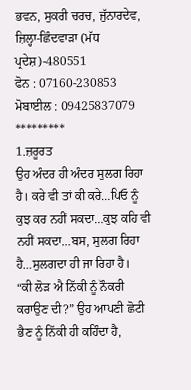ਭਵਨ, ਸੁਕਰੀ ਚਰਚ, ਜੁੱਨਾਰਦੇਵ, ਜ਼ਿਲ੍ਹਾ-ਛਿੰਦਵਾਡ਼ਾ (ਮੱਧ ਪ੍ਰਦੇਸ਼)-480551
ਫੋਨ : 07160-230853 ਮੋਬਾਈਲ : 09425837079
*********
1.ਜ਼ਰੂਰਤ
ਉਹ ਅੰਦਰ ਹੀ ਅੰਦਰ ਸੁਲਗ ਰਿਹਾ ਹੈ। ਕਰੇ ਵੀ ਤਾਂ ਕੀ ਕਰੇ…ਪਿਓ ਨੂੰ ਕੁਝ ਕਰ ਨਹੀਂ ਸਕਦਾ…ਕੁਝ ਕਹਿ ਵੀ ਨਹੀਂ ਸਕਦਾ…ਬਸ, ਸੁਲਗ ਰਿਹਾ ਹੈ…ਸੁਲਗਦਾ ਹੀ ਜਾ ਰਿਹਾ ਹੈ।
“ਕੀ ਲੋਡ਼ ਐ ਨਿੱਕੀ ਨੂੰ ਨੌਕਰੀ ਕਰਾਉਣ ਦੀ?” ਉਹ ਆਪਣੀ ਛੋਟੀ ਭੈਣ ਨੂੰ ਨਿੱਕੀ ਹੀ ਕਹਿੰਦਾ ਹੈ,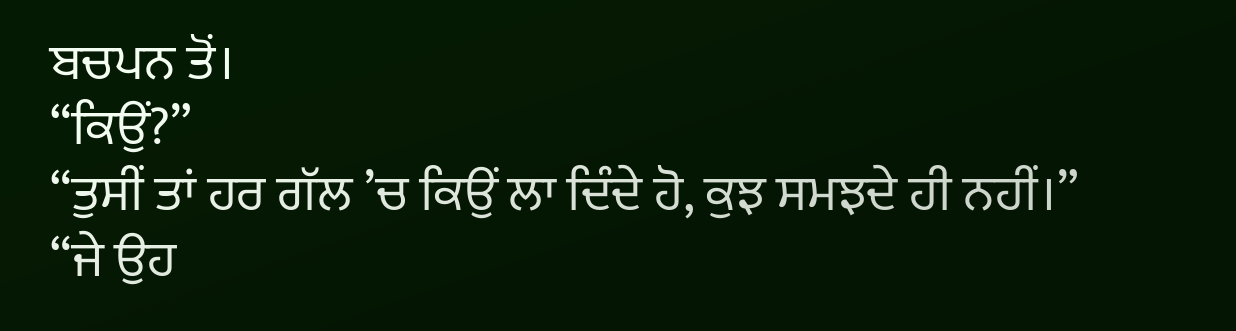ਬਚਪਨ ਤੋਂ।
“ਕਿਉਂ?”
“ਤੁਸੀਂ ਤਾਂ ਹਰ ਗੱਲ ’ਚ ਕਿਉਂ ਲਾ ਦਿੰਦੇ ਹੋ, ਕੁਝ ਸਮਝਦੇ ਹੀ ਨਹੀਂ।”
“ਜੇ ਉਹ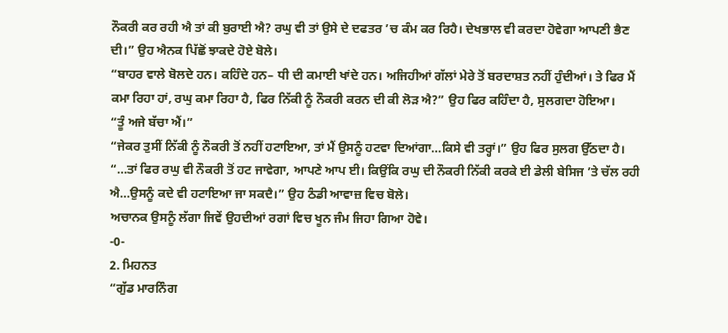ਨੌਕਰੀ ਕਰ ਰਹੀ ਐ ਤਾਂ ਕੀ ਬੁਰਾਈ ਐ? ਰਘੁ ਵੀ ਤਾਂ ਉਸੇ ਦੇ ਦਫਤਰ ’ਚ ਕੰਮ ਕਰ ਰਿਹੈ। ਦੇਖਭਾਲ ਵੀ ਕਰਦਾ ਹੋਵੇਗਾ ਆਪਣੀ ਭੈਣ ਦੀ।” ਉਹ ਐਨਕ ਪਿੱਛੋਂ ਝਾਕਦੇ ਹੋਏ ਬੋਲੇ।
“ਬਾਹਰ ਵਾਲੇ ਬੋਲਦੇ ਹਨ। ਕਹਿੰਦੇ ਹਨ– ਧੀ ਦੀ ਕਮਾਈ ਖਾਂਦੇ ਹਨ। ਅਜਿਹੀਆਂ ਗੱਲਾਂ ਮੇਰੇ ਤੋਂ ਬਰਦਾਸ਼ਤ ਨਹੀਂ ਹੁੰਦੀਆਂ। ਤੇ ਫਿਰ ਮੈਂ ਕਮਾ ਰਿਹਾ ਹਾਂ, ਰਘੁ ਕਮਾ ਰਿਹਾ ਹੈ, ਫਿਰ ਨਿੱਕੀ ਨੂੰ ਨੌਕਰੀ ਕਰਨ ਦੀ ਕੀ ਲੋਡ਼ ਐ?” ਉਹ ਫਿਰ ਕਹਿੰਦਾ ਹੈ, ਸੁਲਗਦਾ ਹੋਇਆ।
“ਤੂੰ ਅਜੇ ਬੱਚਾ ਐਂ।”
“ਜੇਕਰ ਤੁਸੀਂ ਨਿੱਕੀ ਨੂੰ ਨੌਕਰੀ ਤੋਂ ਨਹੀਂ ਹਟਾਇਆ, ਤਾਂ ਮੈਂ ਉਸਨੂੰ ਹਟਵਾ ਦਿਆਂਗਾ…ਕਿਸੇ ਵੀ ਤਰ੍ਹਾਂ।” ਉਹ ਫਿਰ ਸੁਲਗ ਉੱਠਦਾ ਹੈ।
“…ਤਾਂ ਫਿਰ ਰਘੁ ਵੀ ਨੌਕਰੀ ਤੋਂ ਹਟ ਜਾਵੇਗਾ, ਆਪਣੇ ਆਪ ਈ। ਕਿਉਂਕਿ ਰਘੁ ਦੀ ਨੌਕਰੀ ਨਿੱਕੀ ਕਰਕੇ ਈ ਡੇਲੀ ਬੇਸਿਜ ’ਤੇ ਚੱਲ ਰਹੀ ਐ…ਉਸਨੂੰ ਕਦੇ ਵੀ ਹਟਾਇਆ ਜਾ ਸਕਦੈ।” ਉਹ ਠੰਡੀ ਆਵਾਜ਼ ਵਿਚ ਬੋਲੇ।
ਅਚਾਨਕ ਉਸਨੂੰ ਲੱਗਾ ਜਿਵੇਂ ਉਹਦੀਆਂ ਰਗਾਂ ਵਿਚ ਖੂਨ ਜੰਮ ਜਿਹਾ ਗਿਆ ਹੋਵੇ।
-0-
2. ਮਿਹਨਤ
“ਗੁੱਡ ਮਾਰਨਿੰਗ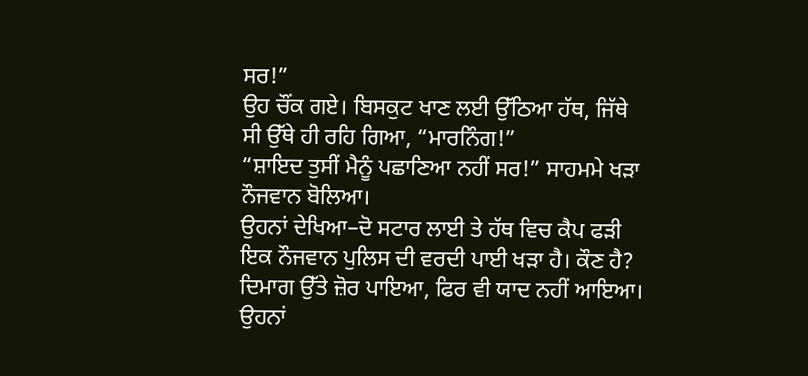ਸਰ!”
ਉਹ ਚੌਂਕ ਗਏ। ਬਿਸਕੁਟ ਖਾਣ ਲਈ ਉੱਠਿਆ ਹੱਥ, ਜਿੱਥੇ ਸੀ ਉੱਥੇ ਹੀ ਰਹਿ ਗਿਆ, “ਮਾਰਨਿੰਗ!”
“ਸ਼ਾਇਦ ਤੁਸੀਂ ਮੈਨੂੰ ਪਛਾਣਿਆ ਨਹੀਂ ਸਰ!” ਸਾਹਮਮੇ ਖਡ਼ਾ ਨੌਜਵਾਨ ਬੋਲਿਆ।
ਉਹਨਾਂ ਦੇਖਿਆ–ਦੋ ਸਟਾਰ ਲਾਈ ਤੇ ਹੱਥ ਵਿਚ ਕੈਪ ਫਡ਼ੀ ਇਕ ਨੌਜਵਾਨ ਪੁਲਿਸ ਦੀ ਵਰਦੀ ਪਾਈ ਖਡ਼ਾ ਹੈ। ਕੌਣ ਹੈ? ਦਿਮਾਗ ਉੱਤੇ ਜ਼ੋਰ ਪਾਇਆ, ਫਿਰ ਵੀ ਯਾਦ ਨਹੀਂ ਆਇਆ। ਉਹਨਾਂ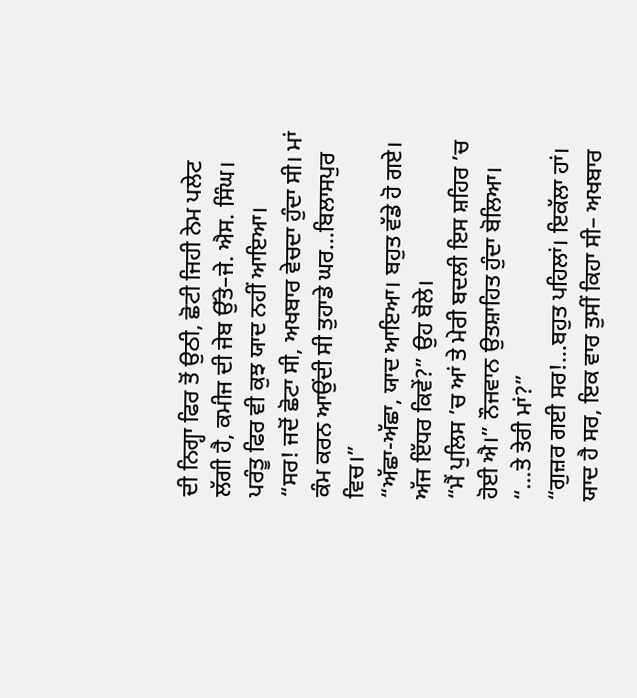ਦੀ ਨਿਗ੍ਹਾ ਫਿਰ ਤੋਂ ਉਠੀ, ਛੋਟੀ ਜਿਹੀ ਨੇਮ ਪਲੇਟ ਲੱਗੀ ਹੈ, ਕਮੀਜ ਦੀ ਜੇਬ ਉੱਤੇ–ਜੇ. ਐਸ. ਸਿੰਘ। ਪਰੰਤੂ ਫਿਰ ਵੀ ਕੁਝ ਯਾਦ ਨਹੀਂ ਆਇਆ।
“ਸਰ! ਜਦੋਂ ਛੋਟਾ ਸੀ, ਅਖਬਾਰ ਵੇਚਦਾ ਹੁੰਦਾ ਸੀ। ਮਾਂ ਕੰਮ ਕਰਨ ਆਉਂਦੀ ਸੀ ਤੁਹਾਡੇ ਘਰ…ਬਿਲਾਸਪੁਰ ਵਿਚ।”
“ਅੱਛਾ-ਅੱਛਾ, ਯਾਦ ਆਇਆ। ਬਹੁਤ ਵੱਡੇ ਹੋ ਗਏ। ਅੱਜ ਇੱਧਰ ਕਿਵੇਂ?” ਉਹ ਬੋਲੇ।
“ਮੈਂ ਪੁਲਿਸ ’ਚ ਆਂ ਤੇ ਮੇਰੀ ਬਦਲੀ ਇਸ ਸ਼ਹਿਰ ’ਚ ਹੋਈ ਐ।” ਨੌਜਵਾਨ ਉਤਸ਼ਾਹਿਤ ਹੁੰਦਾ ਬੋਲਿਆ।
“…ਤੇ ਤੇਰੀ ਮਾਂ?”
“ਗੁਜ਼ਰ ਗਈ ਸਰ!…ਬਹੁਤ ਪਹਿਲਾਂ। ਇਕੱਲਾ ਹਾਂ। ਯਾਦ ਹੈ ਸਰ, ਇਕ ਵਾਰ ਤੁਸੀਂ ਕਿਹਾ ਸੀ– ਅਖਬਾਰ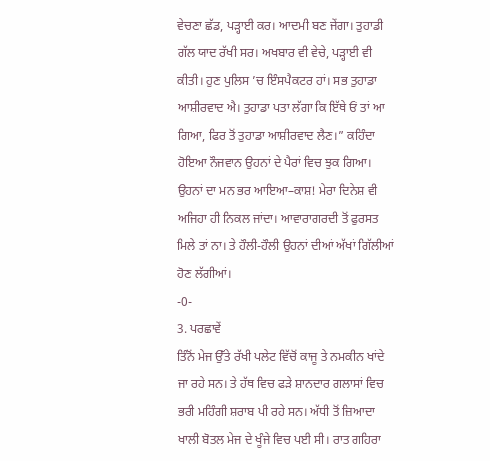ਵੇਚਣਾ ਛੱਡ, ਪਡ਼੍ਹਾਈ ਕਰ। ਆਦਮੀ ਬਣ ਜੇਂਗਾ। ਤੁਹਾਡੀ ਗੱਲ ਯਾਦ ਰੱਖੀ ਸਰ। ਅਖਬਾਰ ਵੀ ਵੇਚੇ, ਪਡ਼੍ਹਾਈ ਵੀ ਕੀਤੀ। ਹੁਣ ਪੁਲਿਸ ’ਚ ਇੰਸਪੈਕਟਰ ਹਾਂ। ਸਭ ਤੁਹਾਡਾ ਆਸ਼ੀਰਵਾਦ ਐ। ਤੁਹਾਡਾ ਪਤਾ ਲੱਗਾ ਕਿ ਇੱਥੇ ਓਂ ਤਾਂ ਆ ਗਿਆ, ਫਿਰ ਤੋਂ ਤੁਹਾਡਾ ਆਸ਼ੀਰਵਾਦ ਲੈਣ।” ਕਹਿੰਦਾ ਹੋਇਆ ਨੌਜਵਾਨ ਉਹਨਾਂ ਦੇ ਪੈਰਾਂ ਵਿਚ ਝੁਕ ਗਿਆ।
ਉਹਨਾਂ ਦਾ ਮਨ ਭਰ ਆਇਆ–ਕਾਸ਼! ਮੇਰਾ ਦਿਨੇਸ਼ ਵੀ ਅਜਿਹਾ ਹੀ ਨਿਕਲ ਜਾਂਦਾ। ਆਵਾਰਾਗਰਦੀ ਤੋਂ ਫੁਰਸਤ ਮਿਲੇ ਤਾਂ ਨਾ। ਤੇ ਹੌਲੀ-ਹੌਲੀ ਉਹਨਾਂ ਦੀਆਂ ਅੱਖਾਂ ਗਿੱਲੀਆਂ ਹੋਣ ਲੱਗੀਆਂ।
-0-
3. ਪਰਛਾਵੇਂ
ਤਿੰਨੋਂ ਮੇਜ ਉੱਤੇ ਰੱਖੀ ਪਲੇਟ ਵਿੱਚੋਂ ਕਾਜੂ ਤੇ ਨਮਕੀਨ ਖਾਂਦੇ ਜਾ ਰਹੇ ਸਨ। ਤੇ ਹੱਥ ਵਿਚ ਫਡ਼ੇ ਸ਼ਾਨਦਾਰ ਗਲਾਸਾਂ ਵਿਚ ਭਰੀ ਮਹਿੰਗੀ ਸ਼ਰਾਬ ਪੀ ਰਹੇ ਸਨ। ਅੱਧੀ ਤੋਂ ਜ਼ਿਆਦਾ ਖਾਲੀ ਬੋਤਲ ਮੇਜ ਦੇ ਖੂੰਜੇ ਵਿਚ ਪਈ ਸੀ। ਰਾਤ ਗਹਿਰਾ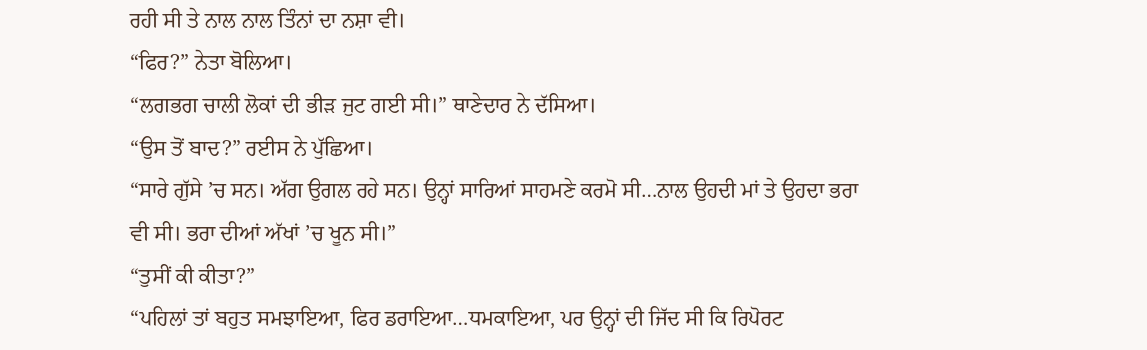ਰਹੀ ਸੀ ਤੇ ਨਾਲ ਨਾਲ ਤਿੰਨਾਂ ਦਾ ਨਸ਼ਾ ਵੀ।
“ਫਿਰ?” ਨੇਤਾ ਬੋਲਿਆ।
“ਲਗਭਗ ਚਾਲੀ ਲੋਕਾਂ ਦੀ ਭੀਡ਼ ਜੁਟ ਗਈ ਸੀ।” ਥਾਣੇਦਾਰ ਨੇ ਦੱਸਿਆ।
“ਉਸ ਤੋਂ ਬਾਦ?” ਰਈਸ ਨੇ ਪੁੱਛਿਆ।
“ਸਾਰੇ ਗੁੱਸੇ ’ਚ ਸਨ। ਅੱਗ ਉਗਲ ਰਹੇ ਸਨ। ਉਨ੍ਹਾਂ ਸਾਰਿਆਂ ਸਾਹਮਣੇ ਕਰਮੋ ਸੀ…ਨਾਲ ਉਹਦੀ ਮਾਂ ਤੇ ਉਹਦਾ ਭਰਾ ਵੀ ਸੀ। ਭਰਾ ਦੀਆਂ ਅੱਖਾਂ ’ਚ ਖੂਨ ਸੀ।”
“ਤੁਸੀਂ ਕੀ ਕੀਤਾ?”
“ਪਹਿਲਾਂ ਤਾਂ ਬਹੁਤ ਸਮਝਾਇਆ, ਫਿਰ ਡਰਾਇਆ…ਧਮਕਾਇਆ, ਪਰ ਉਨ੍ਹਾਂ ਦੀ ਜਿੱਦ ਸੀ ਕਿ ਰਿਪੋਰਟ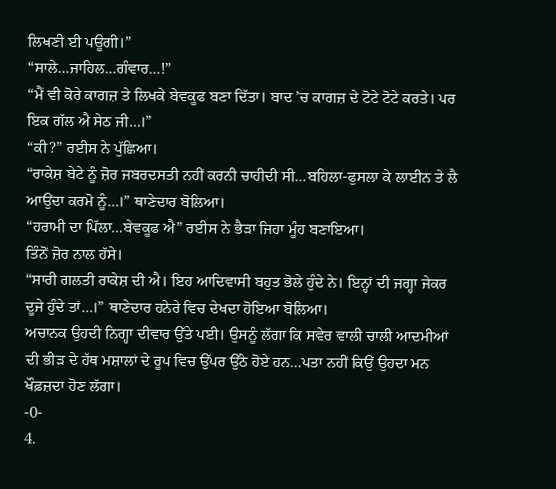ਲਿਖਣੀ ਈ ਪਊਗੀ।”
“ਸਾਲੇ…ਜਾਹਿਲ…ਗੰਵਾਰ…!”
“ਮੈਂ ਵੀ ਕੋਰੇ ਕਾਗਜ਼ ਤੇ ਲਿਖਕੇ ਬੇਵਕੂਫ ਬਣਾ ਦਿੱਤਾ। ਬਾਦ ’ਚ ਕਾਗਜ਼ ਦੇ ਟੋਟੇ ਟੋਟੇ ਕਰਤੇ। ਪਰ ਇਕ ਗੱਲ ਐ ਸੇਠ ਜੀ…।”
“ਕੀ?” ਰਈਸ ਨੇ ਪੁੱਛਿਆ।
“ਰਾਕੇਸ਼ ਬੇਟੇ ਨੂੰ ਜ਼ੋਰ ਜਬਰਦਸਤੀ ਨਹੀਂ ਕਰਨੀ ਚਾਹੀਦੀ ਸੀ…ਬਹਿਲਾ-ਫੁਸਲਾ ਕੇ ਲਾਈਨ ਤੇ ਲੈ ਆਉਂਦਾ ਕਰਮੋ ਨੂੰ…।” ਥਾਣੇਦਾਰ ਬੋਲਿਆ।
“ਹਰਾਮੀ ਦਾ ਪਿੱਲਾ…ਬੇਵਕੂਫ ਐ” ਰਈਸ ਨੇ ਭੈਡ਼ਾ ਜਿਹਾ ਮੂੰਹ ਬਣਾਇਆ।
ਤਿੰਨੋਂ ਜ਼ੋਰ ਨਾਲ ਹੱਸੇ।
“ਸਾਰੀ ਗਲਤੀ ਰਾਕੇਸ਼ ਦੀ ਐ। ਇਹ ਆਦਿਵਾਸੀ ਬਹੁਤ ਭੋਲੇ ਹੁੰਦੇ ਨੇ। ਇਨ੍ਹਾਂ ਦੀ ਜਗ੍ਹਾ ਜੇਕਰ ਦੂਜੇ ਹੁੰਦੇ ਤਾਂ…।” ਥਾਣੇਦਾਰ ਹਨੇਰੇ ਵਿਚ ਦੇਖਦਾ ਹੋਇਆ ਬੋਲਿਆ।
ਅਚਾਨਕ ਉਹਦੀ ਨਿਗ੍ਹਾ ਦੀਵਾਰ ਉੱਤੇ ਪਈ। ਉਸਨੂੰ ਲੱਗਾ ਕਿ ਸਵੇਰ ਵਾਲੀ ਚਾਲੀ ਆਦਮੀਆਂ ਦੀ ਭੀਡ਼ ਦੇ ਹੱਥ ਮਸ਼ਾਲਾਂ ਦੇ ਰੂਪ ਵਿਚ ਉੱਪਰ ਉੱਠੇ ਹੋਏ ਹਨ…ਪਤਾ ਨਹੀਂ ਕਿਉਂ ਉਹਦਾ ਮਨ ਖੌਫ਼ਜ਼ਦਾ ਹੋਣ ਲੱਗਾ।
-0-
4.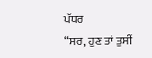ਪੱਧਰ
“ਸਰ, ਹੁਣ ਤਾਂ ਤੁਸੀਂ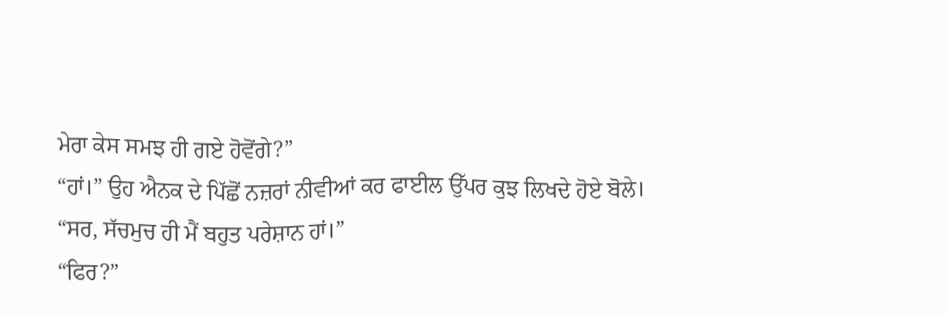ਮੇਰਾ ਕੇਸ ਸਮਝ ਹੀ ਗਏ ਹੋਵੋਂਗੇ?”
“ਹਾਂ।” ਉਹ ਐਨਕ ਦੇ ਪਿੱਛੋਂ ਨਜ਼ਰਾਂ ਨੀਵੀਆਂ ਕਰ ਫਾਈਲ ਉੱਪਰ ਕੁਝ ਲਿਖਦੇ ਹੋਏ ਬੋਲੇ।
“ਸਰ, ਸੱਚਮੁਚ ਹੀ ਮੈਂ ਬਹੁਤ ਪਰੇਸ਼ਾਨ ਹਾਂ।”
“ਫਿਰ?”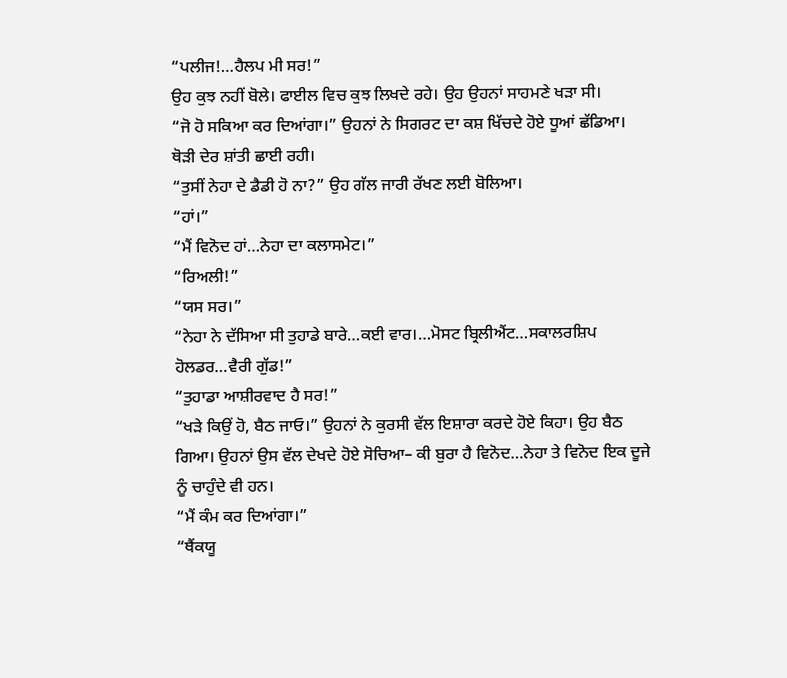“ਪਲੀਜ!…ਹੈਲਪ ਮੀ ਸਰ!”
ਉਹ ਕੁਝ ਨਹੀਂ ਬੋਲੇ। ਫਾਈਲ ਵਿਚ ਕੁਝ ਲਿਖਦੇ ਰਹੇ। ਉਹ ਉਹਨਾਂ ਸਾਹਮਣੇ ਖਡ਼ਾ ਸੀ।
“ਜੋ ਹੋ ਸਕਿਆ ਕਰ ਦਿਆਂਗਾ।” ਉਹਨਾਂ ਨੇ ਸਿਗਰਟ ਦਾ ਕਸ਼ ਖਿੱਚਦੇ ਹੋਏ ਧੂਆਂ ਛੱਡਿਆ।
ਥੋਡ਼ੀ ਦੇਰ ਸ਼ਾਂਤੀ ਛਾਈ ਰਹੀ।
“ਤੁਸੀਂ ਨੇਹਾ ਦੇ ਡੈਡੀ ਹੋ ਨਾ?” ਉਹ ਗੱਲ ਜਾਰੀ ਰੱਖਣ ਲਈ ਬੋਲਿਆ।
“ਹਾਂ।”
“ਮੈਂ ਵਿਨੋਦ ਹਾਂ…ਨੇਹਾ ਦਾ ਕਲਾਸਮੇਟ।”
“ਰਿਅਲੀ!”
“ਯਸ ਸਰ।”
“ਨੇਹਾ ਨੇ ਦੱਸਿਆ ਸੀ ਤੁਹਾਡੇ ਬਾਰੇ…ਕਈ ਵਾਰ।…ਮੋਸਟ ਬ੍ਰਿਲੀਐਂਟ…ਸਕਾਲਰਸ਼ਿਪ ਹੋਲਡਰ…ਵੈਰੀ ਗੁੱਡ!”
“ਤੁਹਾਡਾ ਆਸ਼ੀਰਵਾਦ ਹੈ ਸਰ!”
“ਖਡ਼ੇ ਕਿਉਂ ਹੋ, ਬੈਠ ਜਾਓ।” ਉਹਨਾਂ ਨੇ ਕੁਰਸੀ ਵੱਲ ਇਸ਼ਾਰਾ ਕਰਦੇ ਹੋਏ ਕਿਹਾ। ਉਹ ਬੈਠ ਗਿਆ। ਉਹਨਾਂ ਉਸ ਵੱਲ ਦੇਖਦੇ ਹੋਏ ਸੋਚਿਆ– ਕੀ ਬੁਰਾ ਹੈ ਵਿਨੋਦ…ਨੇਹਾ ਤੇ ਵਿਨੋਦ ਇਕ ਦੂਜੇ ਨੂੰ ਚਾਹੁੰਦੇ ਵੀ ਹਨ।
“ਮੈਂ ਕੰਮ ਕਰ ਦਿਆਂਗਾ।”
“ਥੈਂਕਯੂ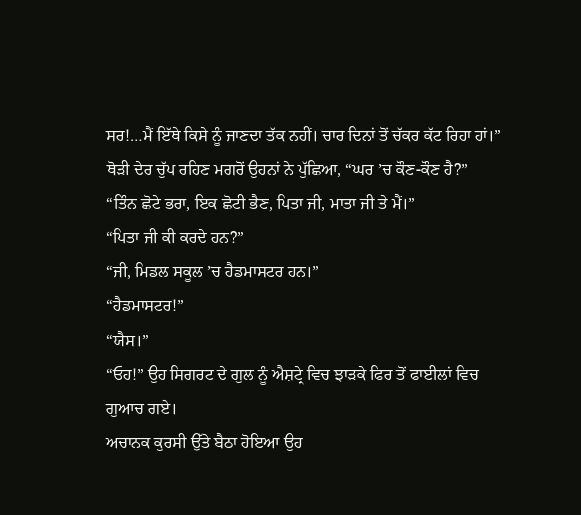ਸਰ!…ਮੈਂ ਇੱਥੇ ਕਿਸੇ ਨੂੰ ਜਾਣਦਾ ਤੱਕ ਨਹੀਂ। ਚਾਰ ਦਿਨਾਂ ਤੋਂ ਚੱਕਰ ਕੱਟ ਰਿਹਾ ਹਾਂ।”
ਥੋਡ਼ੀ ਦੇਰ ਚੁੱਪ ਰਹਿਣ ਮਗਰੋਂ ਉਹਨਾਂ ਨੇ ਪੁੱਛਿਆ, “ਘਰ ’ਚ ਕੌਣ-ਕੌਣ ਹੈ?”
“ਤਿੰਨ ਛੋਟੇ ਭਰਾ, ਇਕ ਛੋਟੀ ਭੈਣ, ਪਿਤਾ ਜੀ, ਮਾਤਾ ਜੀ ਤੇ ਮੈਂ।”
“ਪਿਤਾ ਜੀ ਕੀ ਕਰਦੇ ਹਨ?”
“ਜੀ, ਮਿਡਲ ਸਕੂਲ ’ਚ ਹੈਡਮਾਸਟਰ ਹਨ।”
“ਹੈਡਮਾਸਟਰ!”
“ਯੈਸ।”
“ਓਹ!” ਉਹ ਸਿਗਰਟ ਦੇ ਗੁਲ ਨੂੰ ਐਸ਼ਟ੍ਰੇ ਵਿਚ ਝਾਡ਼ਕੇ ਫਿਰ ਤੋਂ ਫਾਈਲਾਂ ਵਿਚ ਗੁਆਚ ਗਏ।
ਅਚਾਨਕ ਕੁਰਸੀ ਉੱਤੇ ਬੈਠਾ ਹੋਇਆ ਉਹ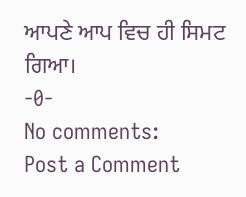ਆਪਣੇ ਆਪ ਵਿਚ ਹੀ ਸਿਮਟ ਗਿਆ।
-0-
No comments:
Post a Comment